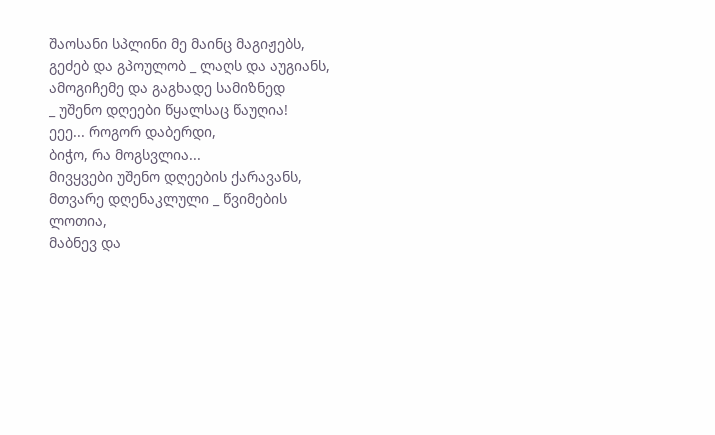შაოსანი სპლინი მე მაინც მაგიჟებს,
გეძებ და გპოულობ _ ლაღს და აუგიანს,
ამოგიჩემე და გაგხადე სამიზნედ
_ უშენო დღეები წყალსაც წაუღია!
ეეე... როგორ დაბერდი,
ბიჭო, რა მოგსვლია...
მივყვები უშენო დღეების ქარავანს,
მთვარე დღენაკლული _ წვიმების ლოთია,
მაბნევ და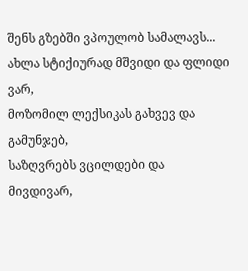შენს გზებში ვპოულობ სამალავს...
ახლა სტიქიურად მშვიდი და ფლიდი ვარ,
მოზომილ ლექსიკას გახვევ და გამუნჯებ,
საზღვრებს ვცილდები და
მივდივარ,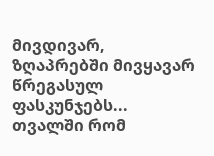მივდივარ,
ზღაპრებში მივყავარ წრეგასულ ფასკუნჯებს...
თვალში რომ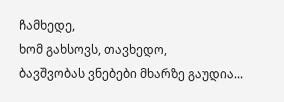ჩამხედე,
ხომ გახსოვს, თავხედო,
ბავშვობას ვნებები მხარზე გაუდია...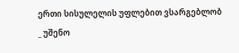ერთი სისულელის უფლებით ვსარგებლობ
_ უშენო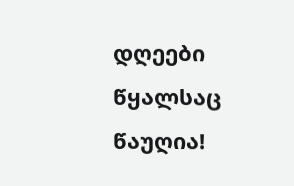დღეები წყალსაც წაუღია!